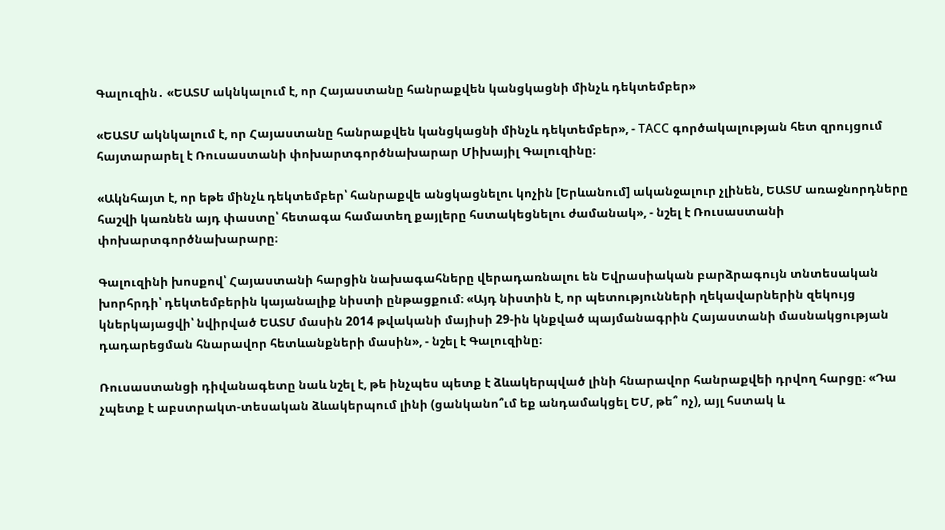Գալուզին․ «ԵԱՏՄ ակնկալում է, որ Հայաստանը հանրաքվեն կանցկացնի մինչև դեկտեմբեր»

«ԵԱՏՄ ակնկալում է, որ Հայաստանը հանրաքվեն կանցկացնի մինչև դեկտեմբեր», - ТАСС գործակալության հետ զրույցում հայտարարել է Ռուսաստանի փոխարտգործնախարար Միխայիլ Գալուզինը։

«Ակնհայտ է, որ եթե մինչև դեկտեմբեր՝ հանրաքվե անցկացնելու կոչին [Երևանում] ականջալուր չլինեն, ԵԱՏՄ առաջնորդները հաշվի կառնեն այդ փաստը՝ հետագա համատեղ քայլերը հստակեցնելու ժամանակ», - նշել է Ռուսաստանի փոխարտգործնախարարը։

Գալուզինի խոսքով՝ Հայաստանի հարցին նախագահները վերադառնալու են Եվրասիական բարձրագույն տնտեսական խորհրդի՝ դեկտեմբերին կայանալիք նիստի ընթացքում։ «Այդ նիստին է, որ պետությունների ղեկավարներին զեկույց կներկայացվի՝ նվիրված ԵԱՏՄ մասին 2014 թվականի մայիսի 29-ին կնքված պայմանագրին Հայաստանի մասնակցության դադարեցման հնարավոր հետևանքների մասին», - նշել է Գալուզինը։

Ռուսաստանցի դիվանագետը նաև նշել է, թե ինչպես պետք է ձևակերպված լինի հնարավոր հանրաքվեի դրվող հարցը։ «Դա չպետք է աբստրակտ-տեսական ձևակերպում լինի (ցանկանո՞ւմ եք անդամակցել ԵՄ, թե՞ ոչ), այլ հստակ և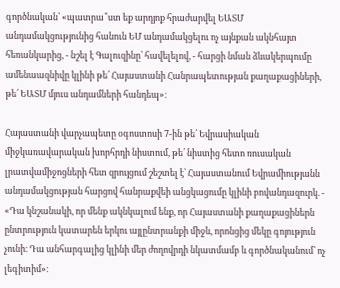գործնական՝ «պատրա՞ստ եք արդյոք հրաժարվել ԵԱՏՄ անդամակցությունից հանուն ԵՄ անդամակցելու ոչ այնքան ակնհայտ հեռանկարից, - նշել է Գալուզինը՝ հավելելով, - հարցի նման ձևակերպումը ամենաազնիվը կլինի թե՛ Հայաստանի Հանրապետության քաղաքացիների, թե՛ ԵԱՏՄ մյուս անդամների հանդեպ»։

Հայաստանի վարչապետը օգոստոսի 7-ին թե՛ Եվրասիական միջկառավարական խորհրդի նիստում, թե՛ նիստից հետո ռուսական լրատվամիջոցների հետ զրույցում շեշտել է՝ Հայաստանում Եվրամիությանն անդամակցության հարցով հանրաքվեի անցկացումը կլինի բովանդազուրկ. - «Դա կնշանակի, որ մենք ակնկալում ենք, որ Հայաստանի քաղաքացիներն ընտրություն կատարեն երկու այլընտրանքի միջև, որոնցից մեկը գոյություն չունի։ Դա անհարգալից կլինի մեր ժողովրդի նկատմամբ և գործնականում՝ ոչ լեգիտիմ»։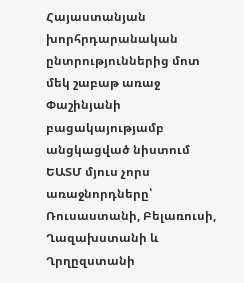Հայաստանյան խորհրդարանական ընտրություններից մոտ մեկ շաբաթ առաջ Փաշինյանի բացակայությամբ անցկացված նիստում ԵԱՏՄ մյուս չորս առաջնորդները՝ Ռուսաստանի, Բելառուսի, Ղազախստանի և Ղրղըզստանի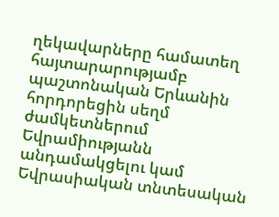ղեկավարները համատեղ հայտարարությամբ պաշտոնական Երևանին հորդորեցին սեղմ ժամկետներում Եվրամիությանն անդամակցելու կամ Եվրասիական տնտեսական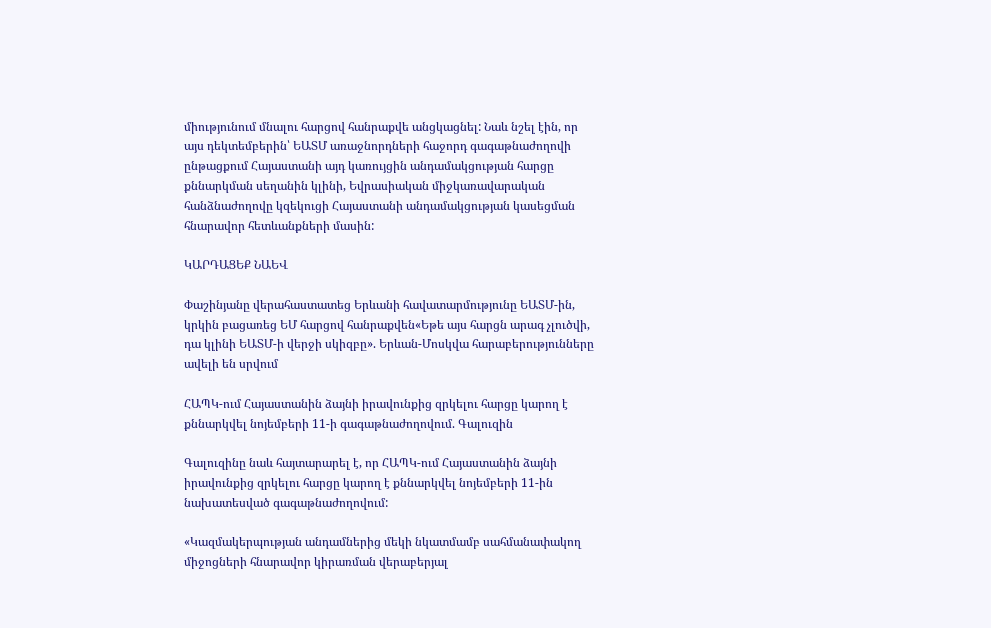միությունում մնալու հարցով հանրաքվե անցկացնել: Նաև նշել էին, որ այս դեկտեմբերին՝ ԵԱՏՄ առաջնորդների հաջորդ գագաթնաժողովի ընթացքում Հայաստանի այդ կառույցին անդամակցության հարցը քննարկման սեղանին կլինի, Եվրասիական միջկառավարական հանձնաժողովը կզեկուցի Հայաստանի անդամակցության կասեցման հնարավոր հետևանքների մասին:

ԿԱՐԴԱՑԵՔ ՆԱԵՎ

Փաշինյանը վերահաստատեց Երևանի հավատարմությունը ԵԱՏՄ-ին, կրկին բացառեց ԵՄ հարցով հանրաքվեն«Եթե այս հարցն արագ չլուծվի, դա կլինի ԵԱՏՄ-ի վերջի սկիզբը». Երևան-Մոսկվա հարաբերությունները ավելի են սրվում

ՀԱՊԿ-ում Հայաստանին ձայնի իրավունքից զրկելու հարցը կարող է քննարկվել նոյեմբերի 11-ի գագաթնաժողովում. Գալուզին

Գալուզինը նաև հայտարարել է, որ ՀԱՊԿ-ում Հայաստանին ձայնի իրավունքից զրկելու հարցը կարող է քննարկվել նոյեմբերի 11-ին նախատեսված գագաթնաժողովում:

«Կազմակերպության անդամներից մեկի նկատմամբ սահմանափակող միջոցների հնարավոր կիրառման վերաբերյալ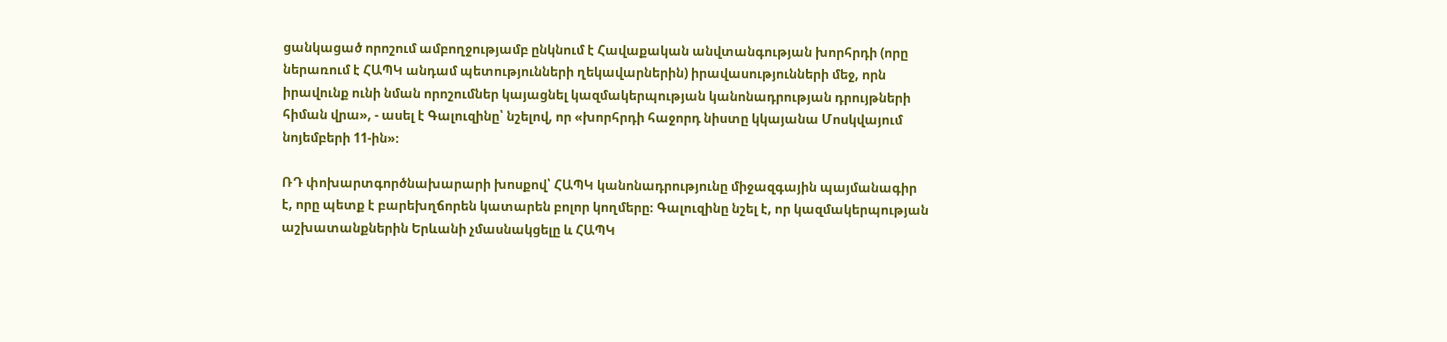ցանկացած որոշում ամբողջությամբ ընկնում է Հավաքական անվտանգության խորհրդի (որը ներառում է ՀԱՊԿ անդամ պետությունների ղեկավարներին) իրավասությունների մեջ, որն իրավունք ունի նման որոշումներ կայացնել կազմակերպության կանոնադրության դրույթների հիման վրա», - ասել է Գալուզինը՝ նշելով, որ «խորհրդի հաջորդ նիստը կկայանա Մոսկվայում նոյեմբերի 11-ին»։

ՌԴ փոխարտգործնախարարի խոսքով՝ ՀԱՊԿ կանոնադրությունը միջազգային պայմանագիր է, որը պետք է բարեխղճորեն կատարեն բոլոր կողմերը։ Գալուզինը նշել է, որ կազմակերպության աշխատանքներին Երևանի չմասնակցելը և ՀԱՊԿ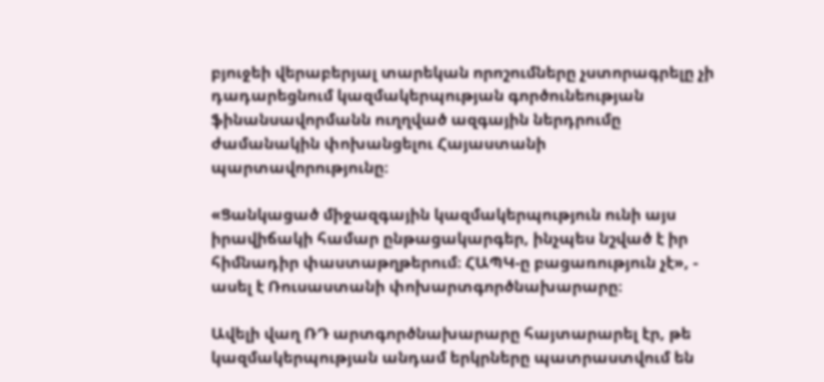բյուջեի վերաբերյալ տարեկան որոշումները չստորագրելը չի դադարեցնում կազմակերպության գործունեության ֆինանսավորմանն ուղղված ազգային ներդրումը ժամանակին փոխանցելու Հայաստանի պարտավորությունը։

«Ցանկացած միջազգային կազմակերպություն ունի այս իրավիճակի համար ընթացակարգեր, ինչպես նշված է իր հիմնադիր փաստաթղթերում։ ՀԱՊԿ-ը բացառություն չէ», - ասել է Ռուսաստանի փոխարտգործնախարարը։

Ավելի վաղ ՌԴ արտգործնախարարը հայտարարել էր, թե կազմակերպության անդամ երկրները պատրաստվում են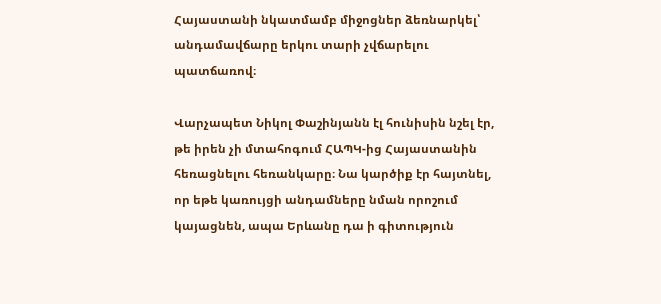Հայաստանի նկատմամբ միջոցներ ձեռնարկել՝ անդամավճարը երկու տարի չվճարելու պատճառով։

Վարչապետ Նիկոլ Փաշինյանն էլ հունիսին նշել էր, թե իրեն չի մտահոգում ՀԱՊԿ-ից Հայաստանին հեռացնելու հեռանկարը։ Նա կարծիք էր հայտնել, որ եթե կառույցի անդամները նման որոշում կայացնեն, ապա Երևանը դա ի գիտություն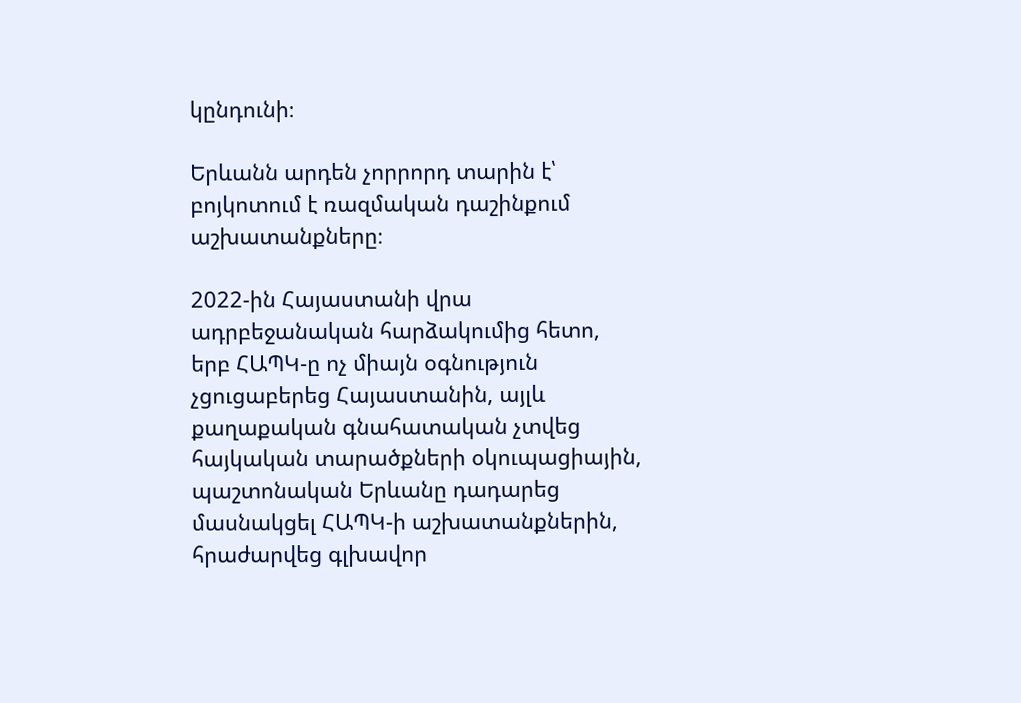կընդունի։

Երևանն արդեն չորրորդ տարին է՝ բոյկոտում է ռազմական դաշինքում աշխատանքները։

2022-ին Հայաստանի վրա ադրբեջանական հարձակումից հետո, երբ ՀԱՊԿ-ը ոչ միայն օգնություն չցուցաբերեց Հայաստանին, այլև քաղաքական գնահատական չտվեց հայկական տարածքների օկուպացիային, պաշտոնական Երևանը դադարեց մասնակցել ՀԱՊԿ-ի աշխատանքներին, հրաժարվեց գլխավոր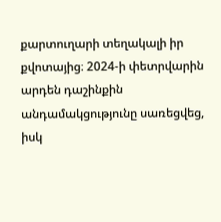քարտուղարի տեղակալի իր քվոտայից։ 2024-ի փետրվարին արդեն դաշինքին անդամակցությունը սառեցվեց, իսկ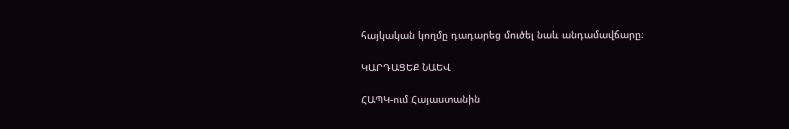հայկական կողմը դադարեց մուծել նաև անդամավճարը։

ԿԱՐԴԱՑԵՔ ՆԱԵՎ

ՀԱՊԿ-ում Հայաստանին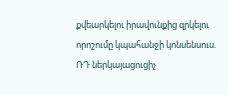քվեարկելու իրավունքից զրկելու որոշումը կպահանջի կոնսենսուս. ՌԴ ներկայացուցիչ